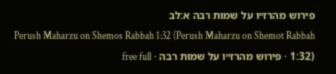פירוש מהרז״ו על שמות רבה א:לב
Perush Maharzu on Shemos Rabbah 1:32 (Perush Maharzu on Shemot Rabbah 1:32) · פירוש מהרז״ו על שמות רבה · free full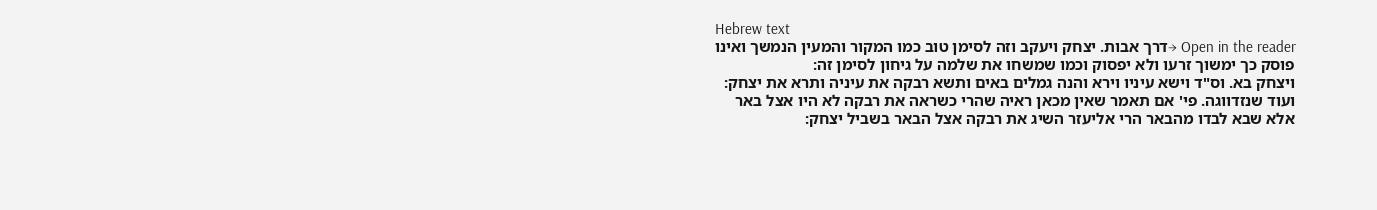Hebrew text
Open in the reader →דרך אבות. יצחק ויעקב וזה לסימן טוב כמו המקור והמעין הנמשך ואינו פוסק כך ימשוך זרעו ולא יפסוק וכמו שמשחו את שלמה על גיחון לסימן זה:
ויצחק בא. וס"ד וישא עיניו וירא והנה גמלים באים ותשא רבקה את עיניה ותרא את יצחק:
ועוד שנזדווגה. פי' אם תאמר שאין מכאן ראיה שהרי כשראה את רבקה לא היו אצל באר אלא שבא לבדו מהבאר הרי אליעזר השיג את רבקה אצל הבאר בשביל יצחק: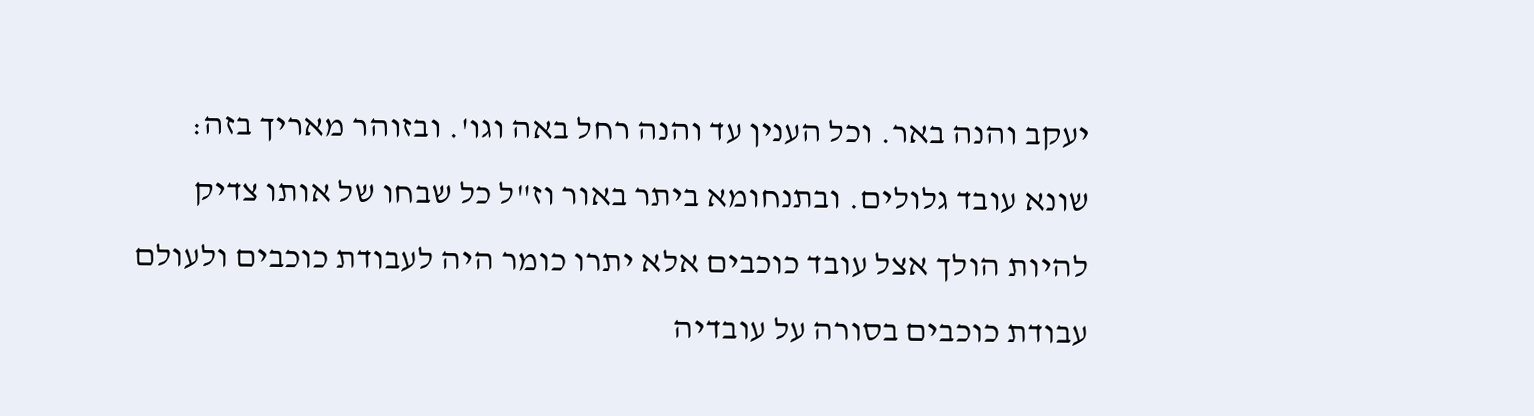יעקב והנה באר. וכל הענין עד והנה רחל באה וגו'. ובזוהר מאריך בזה:
שונא עובד גלולים. ובתנחומא ביתר באור וז"ל כל שבחו של אותו צדיק להיות הולך אצל עובד כוכבים אלא יתרו כומר היה לעבודת כוכבים ולעולם עבודת כוכבים בסורה על עובדיה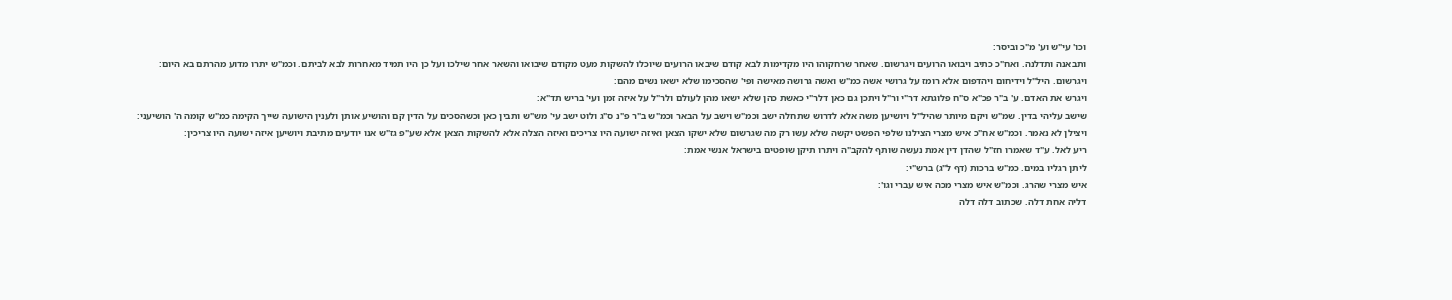וכו' עי"ש וע' מ"כ וביסר:
ותבאנה ותדלנה. ואח"כ כתיב ויבואו הרועים ויגרשום. שאחר שרחקוהו היו מקדימות לבא קודם שיבאו הרועים שיוכלו להשקות מעט מקודם שיבואו והשאר אחר שילכו ועל כן היו תמיד מאחרות לבא לביתם. וכמ"ש יתרו מדוע מהרתם בא היום:
ויגרשום. היל"ל וידיחום ויהדפום אלא רומז על גרושי אשה כמ"ש ואשה גרושה מאישה ופי' שהסכימו שלא ישאו נשים מהם:
ויגרש את האדם. ע' ב"ר פכ"א ס"ח פלוגתא דר"י ור"ל ויתכן גם כאן דלר"י כאשת כהן שלא ישאו מהן לעולם ולר"ל על איזה זמן ועי' בריש תד"א:
שישב עליהי בדין. שמ"ש ויקם מיותר שהיל"ל ויושיען משה אלא לדרוש שתחלה ישב וכמ"ש וישב על הבאר וכמ"ש ב"ר פ"נ ס"ג ולוט ישב עי' מש"ש ותבין כאן וכשהסכים על הדין קם והושיע אותן ולענין הישועה שייך הקימה כמ"ש קומה ה' הושיעני:
ויצילן לא נאמר. וכמ"ש אח"כ איש מצרי הצילנו שלפי הפשט יקשה שלא עשו רק מה שגרשום שלא ישקו הצאן ואיזה ישועה היו צריכים ואיזה הצלה אלא להשקות הצאן אלא שע"פ גז"ש אנו יודעים מתיבת ויושיען איזה ישועה היו צריכין:
ריע לאל. ע"ד שאמרו חז"ל שהדן דין אמת נעשה שותף להקב"ה ויתרו תיקן שופטים בישראל אנשי אמת:
ליתן רגליו במים. כמ"ש ברכות (דף ל"ג) ברש"י:
איש מצרי שהרג. וכמ"ש איש מצרי מכה איש עברי וגו':
דליה אחת דלה. שכתוב דלה דלה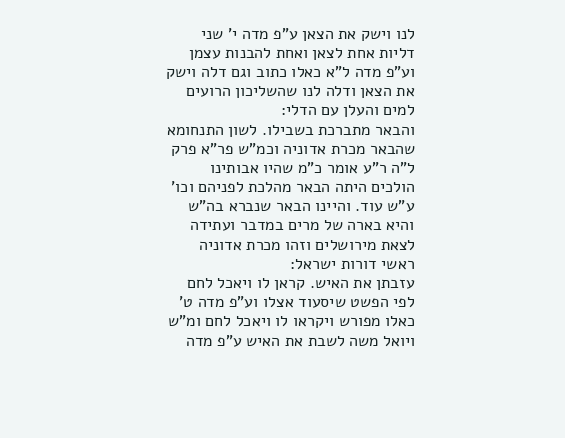לנו וישק את הצאן ע"פ מדה י' שני דליות אחת לצאן ואחת להבנות עצמן וע"פ מדה ל"א כאלו כתוב וגם דלה וישק את הצאן ודלה לנו שהשליכון הרועים למים והעלן עם הדלי:
והבאר מתברכת בשבילו. לשון התנחומא שהבאר מכרת אדוניה וכמ"ש פר"א פרק ל"ה ר"ע אומר כ"מ שהיו אבותינו הולכים היתה הבאר מהלכת לפניהם וכו' ע"ש עוד. והיינו הבאר שנברא בה"ש והיא בארה של מרים במדבר ועתידה לצאת מירושלים וזהו מכרת אדוניה ראשי דורות ישראל:
עזבתן את האיש. קראן לו ויאכל לחם לפי הפשט שיסעוד אצלו וע"פ מדה ט' כאלו מפורש ויקראו לו ויאכל לחם ומ"ש ויואל משה לשבת את האיש ע"פ מדה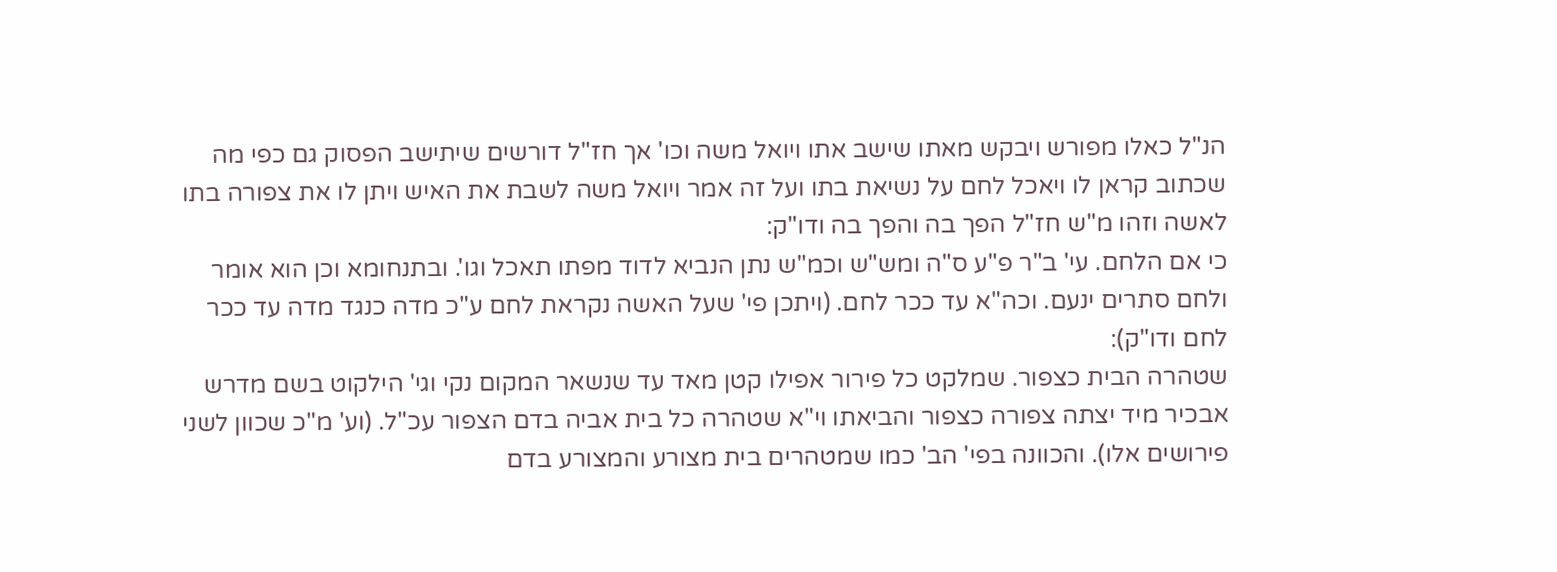הנ"ל כאלו מפורש ויבקש מאתו שישב אתו ויואל משה וכו' אך חז"ל דורשים שיתישב הפסוק גם כפי מה שכתוב קראן לו ויאכל לחם על נשיאת בתו ועל זה אמר ויואל משה לשבת את האיש ויתן לו את צפורה בתו לאשה וזהו מ"ש חז"ל הפך בה והפך בה ודו"ק:
כי אם הלחם. עי' ב"ר פ"ע ס"ה ומש"ש וכמ"ש נתן הנביא לדוד מפתו תאכל וגו'. ובתנחומא וכן הוא אומר ולחם סתרים ינעם. וכה"א עד ככר לחם. (ויתכן פי' שעל האשה נקראת לחם ע"כ מדה כנגד מדה עד ככר לחם ודו"ק):
שטהרה הבית כצפור. שמלקט כל פירור אפילו קטן מאד עד שנשאר המקום נקי וגי' הילקוט בשם מדרש אבכיר מיד יצתה צפורה כצפור והביאתו וי"א שטהרה כל בית אביה בדם הצפור עכ"ל. (וע' מ"כ שכוון לשני פירושים אלו). והכוונה בפי' הב' כמו שמטהרים בית מצורע והמצורע בדם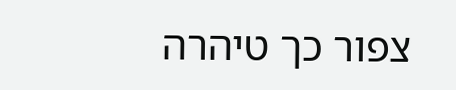צפור כך טיהרה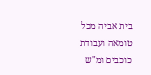בית אביה מכל טומאה ועבודת כוכבים ומ"ש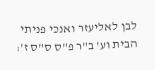לבן לאליעזר ואנכי פניתי הבית וע' ב"ר פ"ס ס"ס ז':